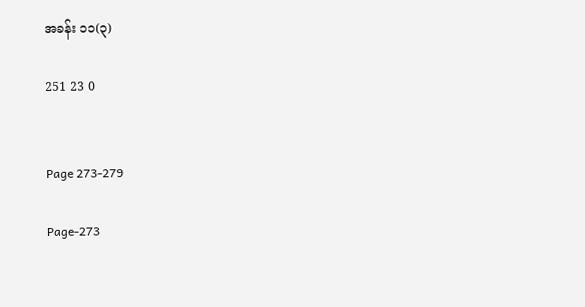အခန်း ၁၁(၃)

251 23 0


Page 273-279

Page-273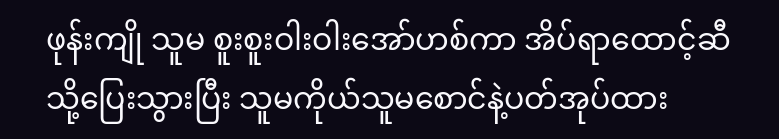ဖုန်းကျို သူမ စူးစူးဝါးဝါးအော်ဟစ်ကာ အိပ်ရာထောင့်ဆီသို့ပြေးသွားပြီး သူမကိုယ်သူမစောင်နဲ့ပတ်အုပ်ထား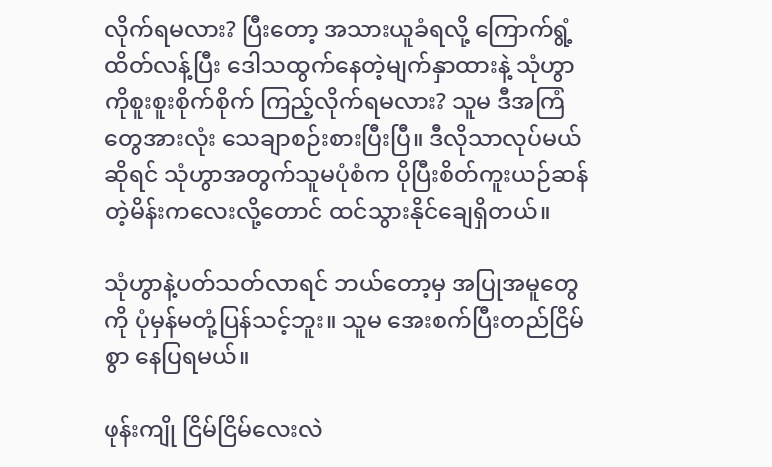လိုက်ရမလား? ပြီးတော့ အသားယူခံရလို့ ကြောက်ရွံ့ထိတ်လန့်ပြီး ဒေါသထွက်နေတဲ့မျက်နှာထားနဲ့ သုံဟွာကိုစူးစူးစိုက်စိုက် ကြည့်လိုက်ရမလား? သူမ ဒီအကြံတွေအားလုံး သေချာစဉ်းစားပြီးပြီ။ ဒီလိုသာလုပ်မယ်ဆိုရင် သုံဟွာအတွက်သူမပုံစံက ပိုပြီးစိတ်ကူးယဉ်ဆန်တဲ့မိန်းကလေးလို့တောင် ထင်သွားနိုင်ချေရှိတယ်။

သုံဟွာနဲ့ပတ်သတ်လာရင် ဘယ်တော့မှ အပြုအမူတွေကို ပုံမှန်မတုံ့ပြန်သင့်ဘူး။ သူမ အေးစက်ပြီးတည်ငြိမ်စွာ နေပြရမယ်။

ဖုန်းကျို ငြိမ်ငြိမ်လေးလဲ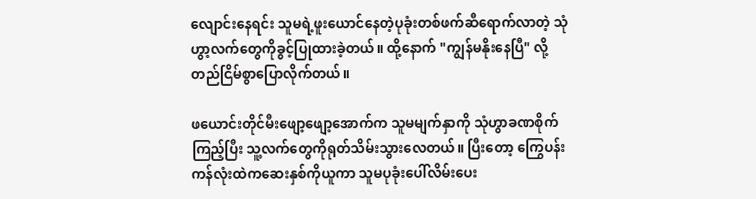လျောင်းနေရင်း သူမရဲ့ဖူးယောင်နေတဲ့ပုခုံးတစ်ဖက်ဆီရောက်လာတဲ့ သုံဟွာ့လက်တွေကိုခွင့်ပြုထားခဲ့တယ်။ ထို့နောက် "ကျွန်မနိုးနေပြီ" လို့ တည်ငြိမ်စွာပြောလိုက်တယ်။

ဖယောင်းတိုင်မီးဖျော့ဖျော့အောက်က သူမမျက်နှာကို သုံဟွာခဏစိုက်ကြည့်ပြီး သူ့လက်တွေကိုရုတ်သိမ်းသွားလေတယ်။ ပြီးတော့ ကြွေပန်းကန်လုံးထဲကဆေးနှစ်ကိုယူကာ သူမပုခုံးပေါ်လိမ်းပေး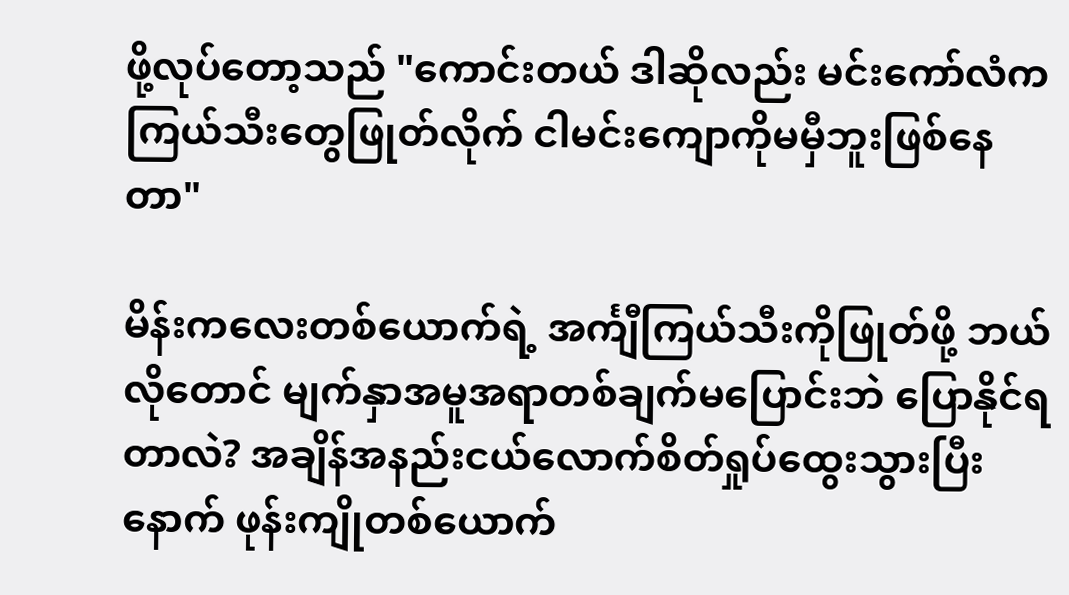ဖို့လုပ်တော့သည် "ကောင်းတယ် ဒါဆိုလည်း မင်းကော်လံကကြယ်သီးတွေဖြုတ်လိုက် ငါမင်းကျောကိုမမှီဘူးဖြစ်နေတာ"

မိန်းကလေးတစ်ယောက်ရဲ့ အင်္ကျီကြယ်သီးကိုဖြုတ်ဖို့ ဘယ်လိုတောင် မျက်နှာအမူအရာတစ်ချက်မပြောင်းဘဲ ပြောနိုင်ရတာလဲ? အချိန်အနည်းငယ်လောက်စိတ်ရှုပ်ထွေးသွားပြီးနောက် ဖုန်းကျိုတစ်ယောက်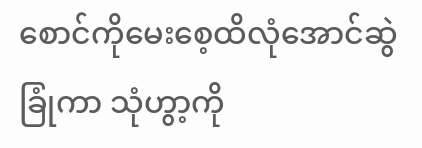စောင်ကိုမေးစေ့ထိလုံအောင်ဆွဲခြုံကာ သုံဟွာ့ကို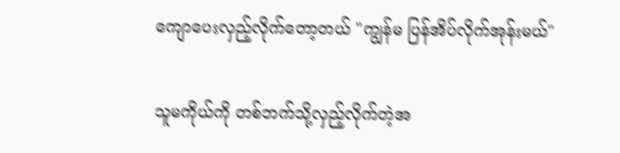ကျောပေးလှည့်လိုက်တော့တယ် "ကျွန်မ ပြန်အိပ်လိုက်အုန်းမယ်"

သူမကိုယ်ကို တစ်ဘက်သို့လှည့်လိုက်တဲ့အ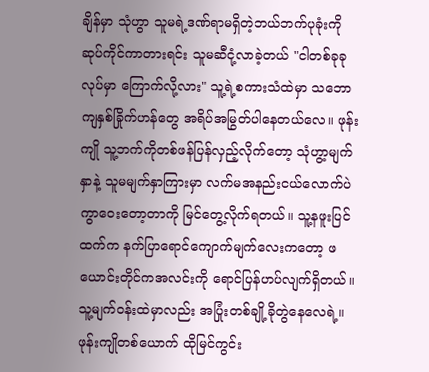ချိန်မှာ သုံဟွာ သူမရဲ့ဒဏ်ရာမရှိတဲ့ဘယ်ဘက်ပုခုံးကို ဆုပ်ကိုင်ကာတားရင်း သူမဆီငုံ့လာခဲ့တယ် "ငါတစ်ခုခုလုပ်မှာ ကြောက်လို့လား" သူ့ရဲ့စကားသံထဲမှာ သဘောကျနှစ်ခြိုက်ဟန်တွေ အရိပ်အမြွတ်ပါနေတယ်လေ။ ဖုန်းကျို သူ့ဘက်ကိုတစ်ဖန်ပြန်လှည့်လိုက်တော့ သုံဟွာ့မျက်နှာနဲ့ သူမမျက်နှာကြားမှာ လက်မအနည်းငယ်လောက်ပဲကွာဝေးတော့တာကို မြင်တွေ့လိုက်ရတယ်။ သူ့နဖူးပြင်ထက်က နက်ပြာရောင်ကျောက်မျက်လေးကတော့ ဖယောင်းတိုင်ကအလင်းကို ရောင်ပြန်ဟပ်လျက်ရှိတယ်။ သူ့မျက်ဝန်းထဲမှာလည်း အပြုံးတစ်ချို့ခိုတွဲနေလေရဲ့။ ဖုန်းကျိုတစ်ယောက် ထိုမြင်ကွင်း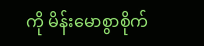ကို မိန်းမောစွာစိုက်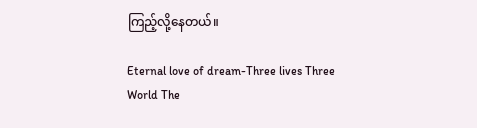ကြည့်လို့နေတယ်။

Eternal love of dream-Three lives Three World The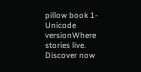pillow book 1-Unicode versionWhere stories live. Discover now